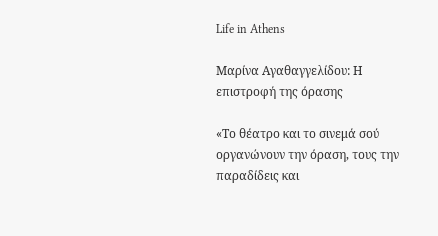Life in Athens

Μαρίνα Αγαθαγγελίδου: Η επιστροφή της όρασης

«Το θέατρο και το σινεμά σού οργανώνουν την όραση, τους την παραδίδεις και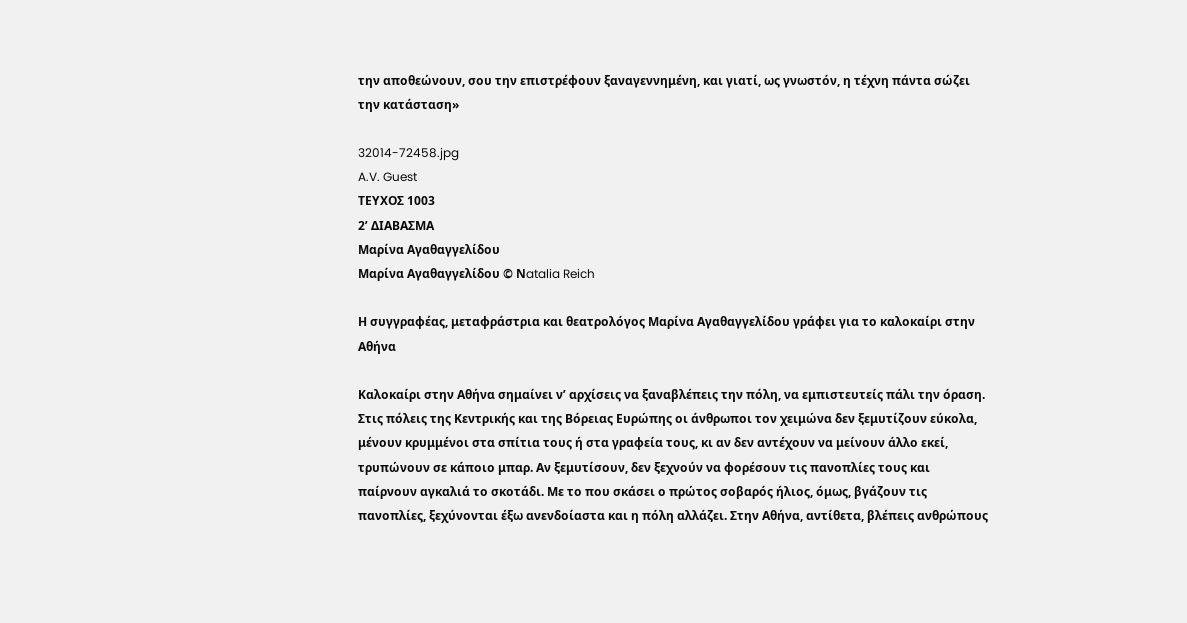την αποθεώνουν, σου την επιστρέφουν ξαναγεννημένη, και γιατί, ως γνωστόν, η τέχνη πάντα σώζει την κατάσταση»

32014-72458.jpg
A.V. Guest
ΤΕΥΧΟΣ 1003
2’ ΔΙΑΒΑΣΜΑ
Μαρίνα Αγαθαγγελίδου
Μαρίνα Αγαθαγγελίδου © Νatalia Reich

Η συγγραφέας, μεταφράστρια και θεατρολόγος Μαρίνα Αγαθαγγελίδου γράφει για το καλοκαίρι στην Αθήνα

Καλοκαίρι στην Αθήνα σημαίνει ν’ αρχίσεις να ξαναβλέπεις την πόλη, να εμπιστευτείς πάλι την όραση. Στις πόλεις της Κεντρικής και της Βόρειας Ευρώπης οι άνθρωποι τον χειμώνα δεν ξεμυτίζουν εύκολα, μένουν κρυμμένοι στα σπίτια τους ή στα γραφεία τους, κι αν δεν αντέχουν να μείνουν άλλο εκεί, τρυπώνουν σε κάποιο μπαρ. Αν ξεμυτίσουν, δεν ξεχνούν να φορέσουν τις πανοπλίες τους και παίρνουν αγκαλιά το σκοτάδι. Με το που σκάσει ο πρώτος σοβαρός ήλιος, όμως, βγάζουν τις πανοπλίες, ξεχύνονται έξω ανενδοίαστα και η πόλη αλλάζει. Στην Αθήνα, αντίθετα, βλέπεις ανθρώπους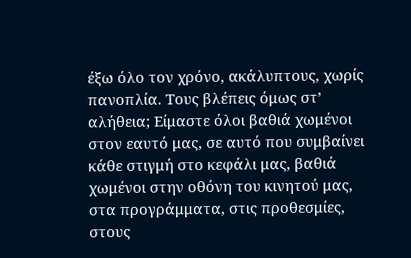έξω όλο τον χρόνο, ακάλυπτους, χωρίς πανοπλία. Τους βλέπεις όμως στ’ αλήθεια; Είμαστε όλοι βαθιά χωμένοι στον εαυτό μας, σε αυτό που συμβαίνει κάθε στιγμή στο κεφάλι μας, βαθιά χωμένοι στην οθόνη του κινητού μας, στα προγράμματα, στις προθεσμίες, στους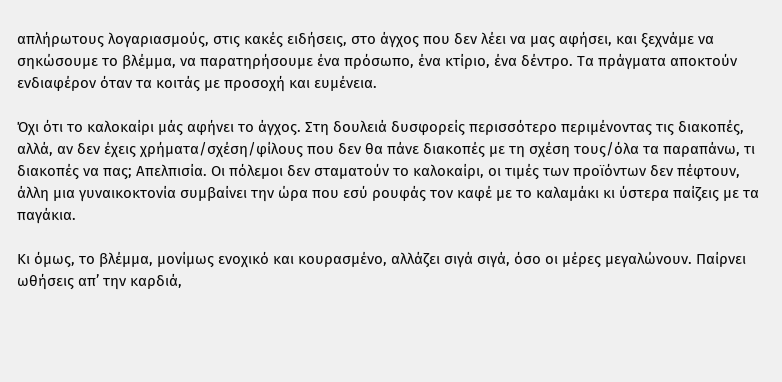απλήρωτους λογαριασμούς, στις κακές ειδήσεις, στο άγχος που δεν λέει να μας αφήσει, και ξεχνάμε να σηκώσουμε το βλέμμα, να παρατηρήσουμε ένα πρόσωπο, ένα κτίριο, ένα δέντρο. Τα πράγματα αποκτούν ενδιαφέρον όταν τα κοιτάς με προσοχή και ευμένεια.

Όχι ότι το καλοκαίρι μάς αφήνει το άγχος. Στη δουλειά δυσφορείς περισσότερο περιμένοντας τις διακοπές, αλλά, αν δεν έχεις χρήματα/σχέση/φίλους που δεν θα πάνε διακοπές με τη σχέση τους/όλα τα παραπάνω, τι διακοπές να πας; Απελπισία. Οι πόλεμοι δεν σταματούν το καλοκαίρι, οι τιμές των προϊόντων δεν πέφτουν, άλλη μια γυναικοκτονία συμβαίνει την ώρα που εσύ ρουφάς τον καφέ με το καλαμάκι κι ύστερα παίζεις με τα παγάκια.

Κι όμως, το βλέμμα, μονίμως ενοχικό και κουρασμένο, αλλάζει σιγά σιγά, όσο οι μέρες μεγαλώνουν. Παίρνει ωθήσεις απ’ την καρδιά,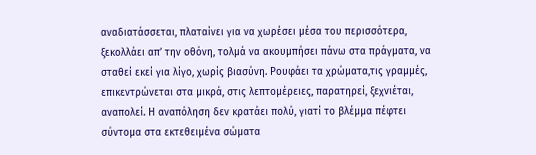αναδιατάσσεται, πλαταίνει για να χωρέσει μέσα του περισσότερα, ξεκολλάει απ’ την οθόνη, τολμά να ακουμπήσει πάνω στα πράγματα, να σταθεί εκεί για λίγο, χωρίς βιασύνη. Ρουφάει τα χρώματα,τις γραμμές, επικεντρώνεται στα μικρά, στις λεπτομέρειες, παρατηρεί, ξεχνιέται, αναπολεί. Η αναπόληση δεν κρατάει πολύ, γιατί το βλέμμα πέφτει σύντομα στα εκτεθειμένα σώματα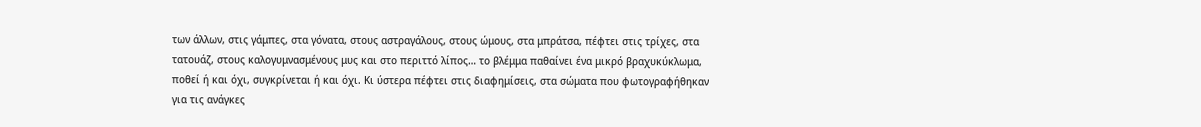των άλλων, στις γάμπες, στα γόνατα, στους αστραγάλους, στους ώμους, στα μπράτσα, πέφτει στις τρίχες, στα τατουάζ, στους καλογυμνασμένους μυς και στο περιττό λίπος… το βλέμμα παθαίνει ένα μικρό βραχυκύκλωμα, ποθεί ή και όχι, συγκρίνεται ή και όχι. Κι ύστερα πέφτει στις διαφημίσεις, στα σώματα που φωτογραφήθηκαν για τις ανάγκες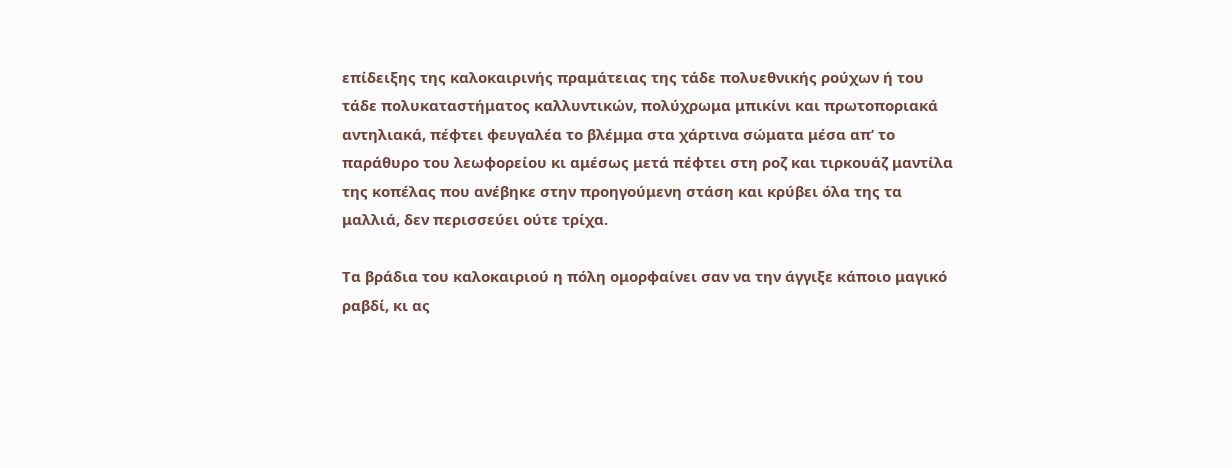επίδειξης της καλοκαιρινής πραμάτειας της τάδε πολυεθνικής ρούχων ή του τάδε πολυκαταστήματος καλλυντικών, πολύχρωμα μπικίνι και πρωτοποριακά αντηλιακά, πέφτει φευγαλέα το βλέμμα στα χάρτινα σώματα μέσα απ’ το παράθυρο του λεωφορείου κι αμέσως μετά πέφτει στη ροζ και τιρκουάζ μαντίλα της κοπέλας που ανέβηκε στην προηγούμενη στάση και κρύβει όλα της τα μαλλιά, δεν περισσεύει ούτε τρίχα.

Τα βράδια του καλοκαιριού η πόλη ομορφαίνει σαν να την άγγιξε κάποιο μαγικό ραβδί, κι ας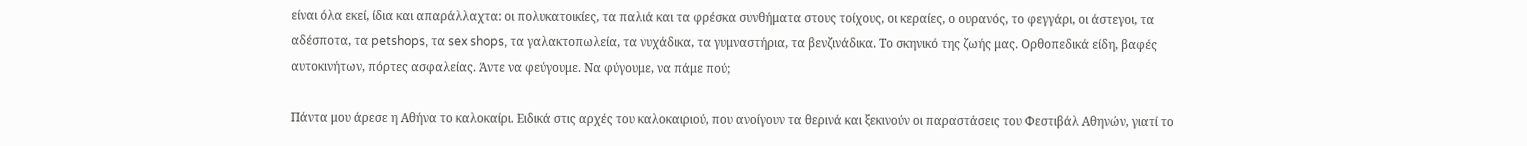είναι όλα εκεί, ίδια και απαράλλαχτα: οι πολυκατοικίες, τα παλιά και τα φρέσκα συνθήματα στους τοίχους, οι κεραίες, ο ουρανός, το φεγγάρι, οι άστεγοι, τα αδέσποτα, τα petshops, τα sex shops, τα γαλακτοπωλεία, τα νυχάδικα, τα γυμναστήρια, τα βενζινάδικα. Το σκηνικό της ζωής μας. Ορθοπεδικά είδη, βαφές αυτοκινήτων, πόρτες ασφαλείας. Άντε να φεύγουμε. Να φύγουμε, να πάμε πού;

Πάντα μου άρεσε η Αθήνα το καλοκαίρι. Ειδικά στις αρχές του καλοκαιριού, που ανοίγουν τα θερινά και ξεκινούν οι παραστάσεις του Φεστιβάλ Αθηνών, γιατί το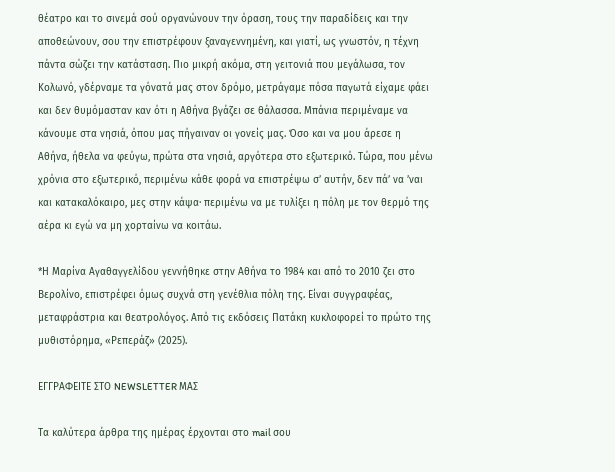θέατρο και το σινεμά σού οργανώνουν την όραση, τους την παραδίδεις και την αποθεώνουν, σου την επιστρέφουν ξαναγεννημένη, και γιατί, ως γνωστόν, η τέχνη πάντα σώζει την κατάσταση. Πιο μικρή ακόμα, στη γειτονιά που μεγάλωσα, τον Κολωνό, γδέρναμε τα γόνατά μας στον δρόμο, μετράγαμε πόσα παγωτά είχαμε φάει και δεν θυμόμασταν καν ότι η Αθήνα βγάζει σε θάλασσα. Μπάνια περιμέναμε να κάνουμε στα νησιά, όπου μας πήγαιναν οι γονείς μας. Όσο και να μου άρεσε η Αθήνα, ήθελα να φεύγω, πρώτα στα νησιά, αργότερα στο εξωτερικό. Τώρα, που μένω χρόνια στο εξωτερικό, περιμένω κάθε φορά να επιστρέψω σ’ αυτήν, δεν πά’ να ’ναι και κατακαλόκαιρο, μες στην κάψα· περιμένω να με τυλίξει η πόλη με τον θερμό της αέρα κι εγώ να μη χορταίνω να κοιτάω.

*Η Μαρίνα Αγαθαγγελίδου γεννήθηκε στην Αθήνα το 1984 και από το 2010 ζει στο Βερολίνο, επιστρέφει όμως συχνά στη γενέθλια πόλη της. Είναι συγγραφέας, μεταφράστρια και θεατρολόγος. Από τις εκδόσεις Πατάκη κυκλοφορεί το πρώτο της μυθιστόρημα, «Ρεπεράζ» (2025).

ΕΓΓΡΑΦΕΙΤΕ ΣΤΟ NEWSLETTER ΜΑΣ

Tα καλύτερα άρθρα της ημέρας έρχονται στο mail σου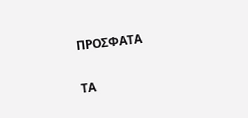ΠΡΟΣΦΑΤΑ

ΤΑ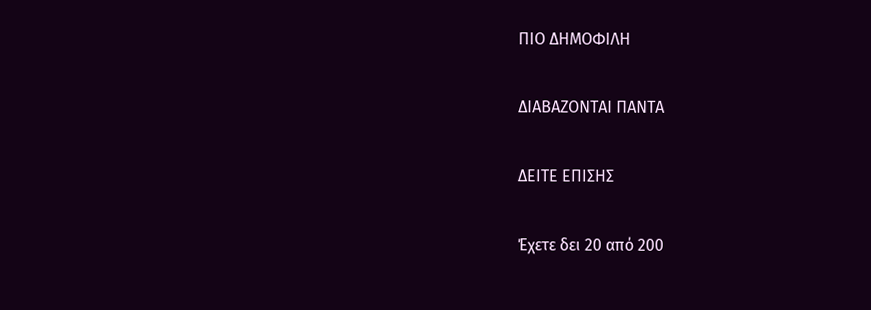ΠΙΟ ΔΗΜΟΦΙΛΗ

ΔΙΑΒΑΖΟΝΤΑΙ ΠΑΝΤΑ

ΔΕΙΤΕ ΕΠΙΣΗΣ

Έχετε δει 20 από 200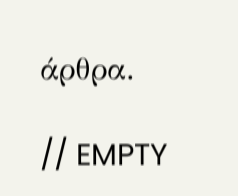άρθρα.

// EMPTY